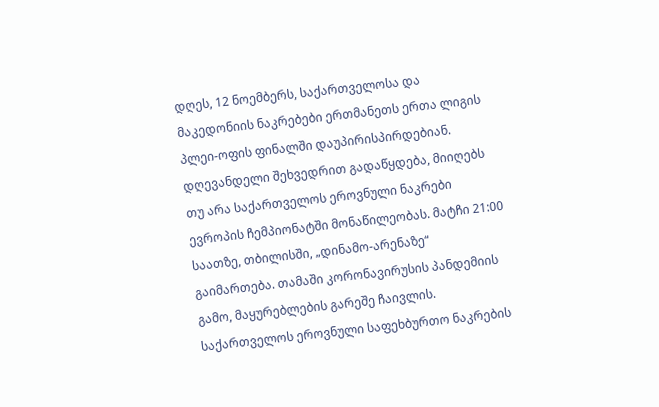დღეს, 12 ნოემბერს, საქართველოსა და მაკედონიის ნაკრებები ერთმანეთს ერთა ლიგის პლეი-ოფის ფინალში დაუპირისპირდებიან.
დღევანდელი შეხვედრით გადაწყდება, მიიღებს თუ არა საქართველოს ეროვნული ნაკრები ევროპის ჩემპიონატში მონაწილეობას. მატჩი 21:00 საათზე, თბილისში, „დინამო-არენაზე“ გაიმართება. თამაში კორონავირუსის პანდემიის გამო, მაყურებლების გარეშე ჩაივლის.
საქართველოს ეროვნული საფეხბურთო ნაკრების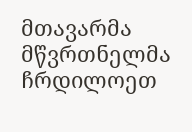მთავარმა მწვრთნელმა ჩრდილოეთ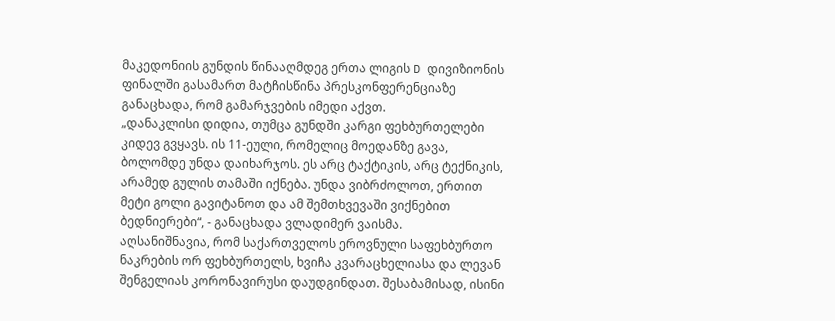მაკედონიის გუნდის წინააღმდეგ ერთა ლიგის D დივიზიონის ფინალში გასამართ მატჩისწინა პრესკონფერენციაზე განაცხადა, რომ გამარჯვების იმედი აქვთ.
„დანაკლისი დიდია, თუმცა გუნდში კარგი ფეხბურთელები კიდევ გვყავს. ის 11-ეული, რომელიც მოედანზე გავა, ბოლომდე უნდა დაიხარჯოს. ეს არც ტაქტიკის, არც ტექნიკის, არამედ გულის თამაში იქნება. უნდა ვიბრძოლოთ, ერთით მეტი გოლი გავიტანოთ და ამ შემთხვევაში ვიქნებით ბედნიერები“, - განაცხადა ვლადიმერ ვაისმა.
აღსანიშნავია, რომ საქართველოს ეროვნული საფეხბურთო ნაკრების ორ ფეხბურთელს, ხვიჩა კვარაცხელიასა და ლევან შენგელიას კორონავირუსი დაუდგინდათ. შესაბამისად, ისინი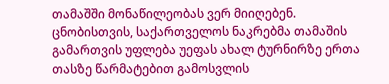თამაშში მონაწილეობას ვერ მიიღებენ.
ცნობისთვის, საქართველოს ნაკრებმა თამაშის გამართვის უფლება უეფას ახალ ტურნირზე ერთა თასზე წარმატებით გამოსვლის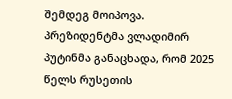შემდეგ მოიპოვა.
პრეზიდენტმა ვლადიმირ პუტინმა განაცხადა, რომ 2025 წელს რუსეთის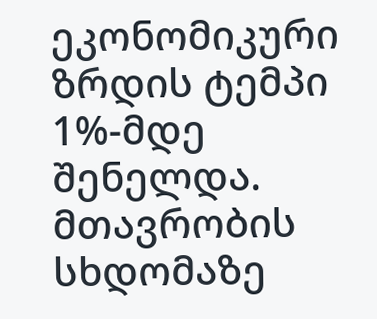ეკონომიკური ზრდის ტემპი 1%-მდე შენელდა.
მთავრობის სხდომაზე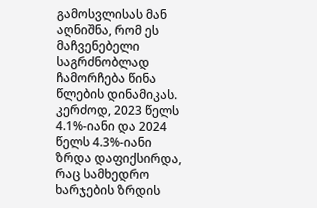გამოსვლისას მან აღნიშნა, რომ ეს მაჩვენებელი საგრძნობლად ჩამორჩება წინა წლების დინამიკას. კერძოდ, 2023 წელს 4.1%-იანი და 2024 წელს 4.3%-იანი ზრდა დაფიქსირდა, რაც სამხედრო ხარჯების ზრდის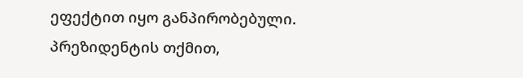ეფექტით იყო განპირობებული.
პრეზიდენტის თქმით,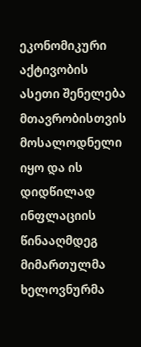ეკონომიკური აქტივობის ასეთი შენელება მთავრობისთვის მოსალოდნელი იყო და ის დიდწილად ინფლაციის წინააღმდეგ მიმართულმა ხელოვნურმა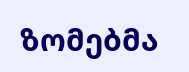ზომებმა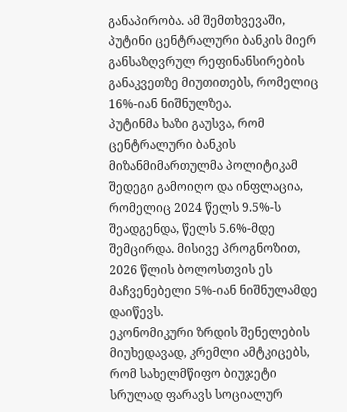განაპირობა. ამ შემთხვევაში, პუტინი ცენტრალური ბანკის მიერ განსაზღვრულ რეფინანსირების განაკვეთზე მიუთითებს, რომელიც 16%-იან ნიშნულზეა.
პუტინმა ხაზი გაუსვა, რომ ცენტრალური ბანკის მიზანმიმართულმა პოლიტიკამ შედეგი გამოიღო და ინფლაცია, რომელიც 2024 წელს 9.5%-ს შეადგენდა, წელს 5.6%-მდე შემცირდა. მისივე პროგნოზით, 2026 წლის ბოლოსთვის ეს მაჩვენებელი 5%-იან ნიშნულამდე დაიწევს.
ეკონომიკური ზრდის შენელების მიუხედავად, კრემლი ამტკიცებს, რომ სახელმწიფო ბიუჯეტი სრულად ფარავს სოციალურ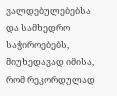ვალდებულებებსა და სამხედრო საჭიროებებს, მიუხედავად იმისა, რომ რეკორდულად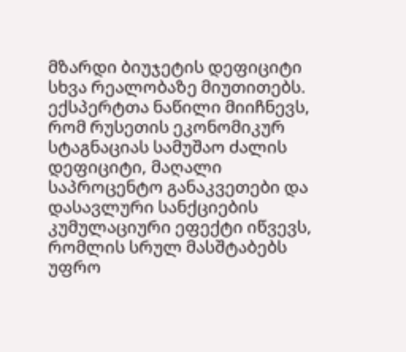მზარდი ბიუჯეტის დეფიციტი სხვა რეალობაზე მიუთითებს.
ექსპერტთა ნაწილი მიიჩნევს, რომ რუსეთის ეკონომიკურ სტაგნაციას სამუშაო ძალის დეფიციტი, მაღალი საპროცენტო განაკვეთები და დასავლური სანქციების კუმულაციური ეფექტი იწვევს, რომლის სრულ მასშტაბებს უფრო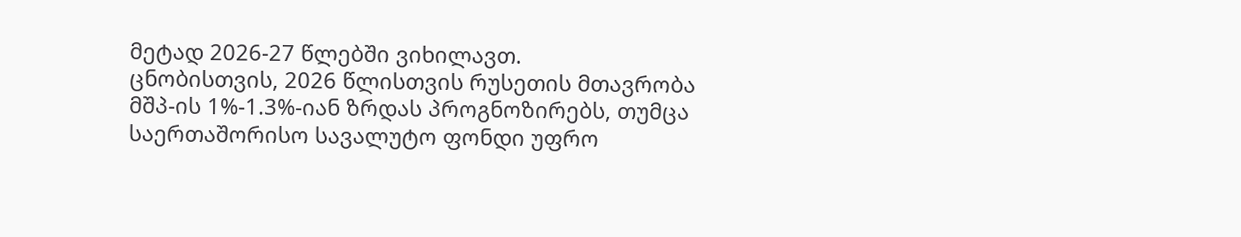მეტად 2026-27 წლებში ვიხილავთ.
ცნობისთვის, 2026 წლისთვის რუსეთის მთავრობა მშპ-ის 1%-1.3%-იან ზრდას პროგნოზირებს, თუმცა საერთაშორისო სავალუტო ფონდი უფრო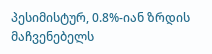პესიმისტურ, 0.8%-იან ზრდის მაჩვენებელს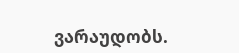ვარაუდობს.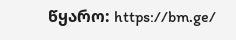წყარო: https://bm.ge/